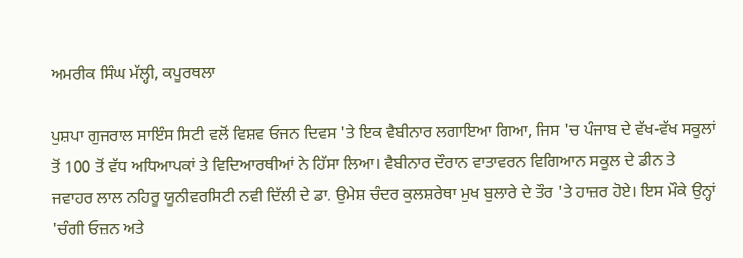ਅਮਰੀਕ ਸਿੰਘ ਮੱਲ੍ਹੀ, ਕਪੂਰਥਲਾ

ਪੁਸ਼ਪਾ ਗੁਜਰਾਲ ਸਾਇੰਸ ਸਿਟੀ ਵਲੋਂ ਵਿਸ਼ਵ ਓਜਨ ਦਿਵਸ 'ਤੇ ਇਕ ਵੈਬੀਨਾਰ ਲਗਾਇਆ ਗਿਆ, ਜਿਸ 'ਚ ਪੰਜਾਬ ਦੇ ਵੱਖ-ਵੱਖ ਸਕੂਲਾਂ ਤੋਂ 100 ਤੋਂ ਵੱਧ ਅਧਿਆਪਕਾਂ ਤੇ ਵਿਦਿਆਰਥੀਆਂ ਨੇ ਹਿੱਸਾ ਲਿਆ। ਵੈਬੀਨਾਰ ਦੌਰਾਨ ਵਾਤਾਵਰਨ ਵਿਗਿਆਨ ਸਕੂਲ ਦੇ ਡੀਨ ਤੇ ਜਵਾਹਰ ਲਾਲ ਨਹਿਰੂ ਯੂਨੀਵਰਸਿਟੀ ਨਵੀ ਦਿੱਲੀ ਦੇ ਡਾ. ਉਮੇਸ਼ ਚੰਦਰ ਕੁਲਸ਼ਰੇਥਾ ਮੁਖ ਬੁਲਾਰੇ ਦੇ ਤੌਰ 'ਤੇ ਹਾਜ਼ਰ ਹੋਏ। ਇਸ ਮੌਕੇ ਉਨ੍ਹਾਂ 'ਚੰਗੀ ਓਜ਼ਨ ਅਤੇ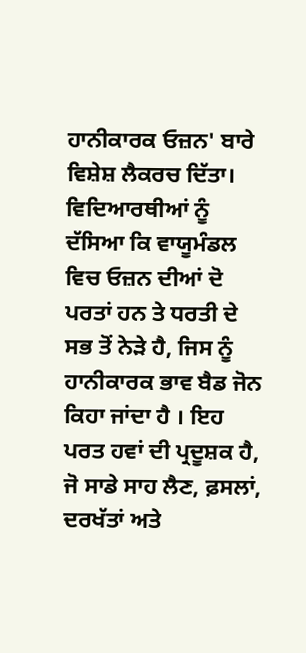ਹਾਨੀਕਾਰਕ ਓਜ਼ਨ' ਬਾਰੇ ਵਿਸ਼ੇਸ਼ ਲੈਕਰਚ ਦਿੱਤਾ। ਵਿਦਿਆਰਥੀਆਂ ਨੂੰ ਦੱਸਿਆ ਕਿ ਵਾਯੂਮੰਡਲ ਵਿਚ ਓਜ਼ਨ ਦੀਆਂ ਦੋ ਪਰਤਾਂ ਹਨ ਤੇ ਧਰਤੀ ਦੇ ਸਭ ਤੋਂ ਨੇੜੇ ਹੈ, ਜਿਸ ਨੂੰ ਹਾਨੀਕਾਰਕ ਭਾਵ ਬੈਡ ਜੋਨ ਕਿਹਾ ਜਾਂਦਾ ਹੈ । ਇਹ ਪਰਤ ਹਵਾਂ ਦੀ ਪ੍ਰਦੂਸ਼ਕ ਹੈ, ਜੋ ਸਾਡੇ ਸਾਹ ਲੈਣ, ਫ਼ਸਲਾਂ, ਦਰਖੱਤਾਂ ਅਤੇ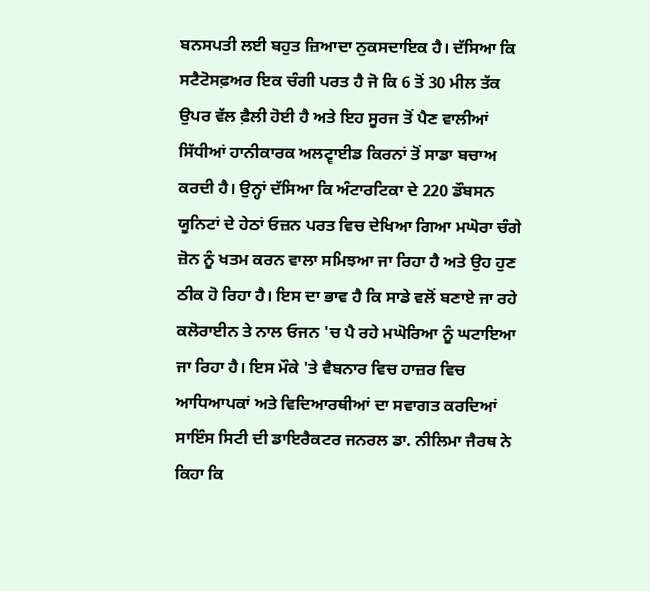ਬਨਸਪਤੀ ਲਈ ਬਹੁਤ ਜ਼ਿਆਦਾ ਨੁਕਸਦਾਇਕ ਹੈ। ਦੱਸਿਆ ਕਿ ਸਟੈਟੋਸਫ਼ਅਰ ਇਕ ਚੰਗੀ ਪਰਤ ਹੈ ਜੋ ਕਿ 6 ਤੋਂ 30 ਮੀਲ ਤੱਕ ਉਪਰ ਵੱਲ ਫ਼ੈਲੀ ਹੋਈ ਹੈ ਅਤੇ ਇਹ ਸੂਰਜ ਤੋਂ ਪੈਣ ਵਾਲੀਆਂ ਸਿੱਧੀਆਂ ਹਾਨੀਕਾਰਕ ਅਲਟ੍ਵਾਈਡ ਕਿਰਨਾਂ ਤੋਂ ਸਾਡਾ ਬਚਾਅ ਕਰਦੀ ਹੈ। ਉਨ੍ਹਾਂ ਦੱਸਿਆ ਕਿ ਅੰਟਾਰਟਿਕਾ ਦੇ 220 ਡੌਬਸਨ ਯੂਨਿਟਾਂ ਦੇ ਹੇਠਾਂ ਓਜ਼ਨ ਪਰਤ ਵਿਚ ਦੇਖਿਆ ਗਿਆ ਮਘੋਰਾ ਚੰਗੇ ਜ਼ੋਨ ਨੂੰ ਖਤਮ ਕਰਨ ਵਾਲਾ ਸਮਿਝਆ ਜਾ ਰਿਹਾ ਹੈ ਅਤੇ ਉਹ ਹੁਣ ਠੀਕ ਹੋ ਰਿਹਾ ਹੈ। ਇਸ ਦਾ ਭਾਵ ਹੈ ਕਿ ਸਾਡੇ ਵਲੋਂ ਬਣਾਏ ਜਾ ਰਹੇ ਕਲੋਰਾਈਨ ਤੇ ਨਾਲ ਓਜਨ 'ਚ ਪੈ ਰਹੇ ਮਘੋਰਿਆ ਨੂੰ ਘਟਾਇਆ ਜਾ ਰਿਹਾ ਹੈ। ਇਸ ਮੌਕੇ 'ਤੇ ਵੈਬਨਾਰ ਵਿਚ ਹਾਜ਼ਰ ਵਿਚ ਆਧਿਆਪਕਾਂ ਅਤੇ ਵਿਦਿਆਰਥੀਆਂ ਦਾ ਸਵਾਗਤ ਕਰਦਿਆਂ ਸਾਇੰਸ ਸਿਟੀ ਦੀ ਡਾਇਰੈਕਟਰ ਜਨਰਲ ਡਾ. ਨੀਲਿਮਾ ਜੈਰਥ ਨੇ ਕਿਹਾ ਕਿ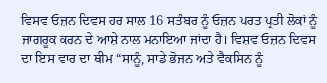ਵਿਸਵ ਓਜ਼ਨ ਦਿਵਸ ਹਰ ਸਾਲ 16 ਸਤੰਬਰ ਨੂੰ ਓਜ਼ਨ ਪਰਤ ਪ੍ਰਤੀ ਲੋਕਾਂ ਨੂੰ ਜਾਗਰੂਕ ਕਰਨ ਦੇ ਆਸ਼ੇ ਨਾਲ ਮਨਾਇਆ ਜਾਂਦਾ ਹੈ। ਵਿਸ਼ਵ ਓਜ਼ਨ ਦਿਵਸ ਦਾ ਇਸ ਵਾਰ ਦਾ ਥੀਮ “ਸਾਨੂੰ, ਸਾਡੇ ਭੋਜਨ ਅਤੇ ਵੈਕਸਿਨ ਨੂੰ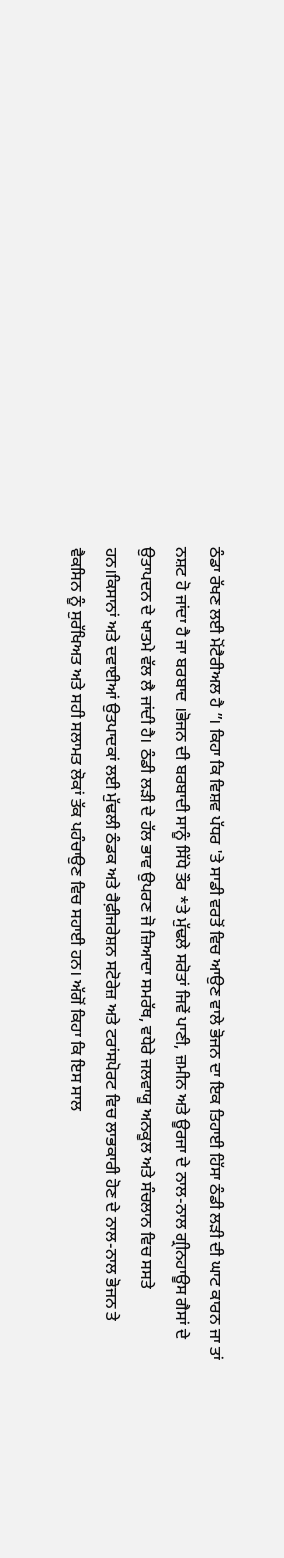ਠੰਡਾ ਰੱਖਣ ਲਈ ਮੋਂਟੈਰੀਅਲ ਹੈ ”। ਕਿਹਾ ਕਿ ਵਿਸ਼ਵ ਪੱਧਰ 'ਤੇ ਸਾਡੀ ਵਰਤੋਂ ਵਿਚ ਆਉਣ ਵਾਲੇ ਭੋਜਨ ਦਾ ਇਕ ਤਿਹਾਈ ਹਿੱਸਾ ਠੰਡੀ ਲੜੀ ਦੀ ਘਾਟ ਕਾਰਨ ਜਾ ਤਾਂ ਨਸ਼ਟ ਹੋ ਜਾਂਦਾ ਹੈ ਜਾ ਬਰਬਾਦ ।ਭੋਜਨ ਦੀ ਬਰਬਾਦੀ ਸਾਨੂੰ ਸਿੱਧੇ ਤੌਰ *ਤੇ ਮੁੱਢਲੇ ਸਰੋਤਾਂ ਜਿਵੇਂ ਪਾਣੀ, ਜ਼ਮੀਨ ਅਤੇ ਊਰਜਾ ਦੇ ਨਾਲ-ਨਾਲ ਗ੍ਰੀਨਹਾਊਸ ਗੈਸਾਂ ਦੇ ਉਤਾਪਦਨ ਦੇ ਖਾਤਮੇ ਵੱਲ ਲੈ ਜਾਂਦੀ ਹੈ। ਠੰਡੀ ਲੜੀ ਦੇ ਹੱਲ ਭਾਵ ਉਪਰਣ ਜੋ ਜ਼ਿਆਦਾ ਸਮਰੱਥ, ਵਧੇਰੇ ਜਲਵਾਯੂ ਅਨਕੂਲ ਅਤੇ ਸੰਚਲਾਨ ਵਿਚ ਸਸਤੇ ਹਨ।ਕਿਸਾਨਾਂ ਅਤੇ ਦਵਾਈਆਂ ਉਤਪਾਦਕਾਂ ਲਈ ਮੁੱਢਲੀ ਠੰਡਕ ਅਤੇ ਰੈਫ਼ੀਜਰੇਸ਼ਨ ਸਟੋਰੇਜ਼ ਅਤੇ ਟਰਾਂਸਪੋਰਟ ਵਿਚ ਲਾਭਕਾਰੀ ਹੋਣ ਦੇ ਨਾਲ-ਨਾਲ ਭੋਜਨ ਤੇ ਵੈਕਸਿਨ ਨੂੰ ਸੁਰੱਖਿਅਤ ਅਤੇ ਸਹੀ ਸਲਾਮਤ ਲੋਕਾਂ ਤੱਕ ਪਹੰਚਾਉਣ ਵਿਚ ਸਹਾਈ ਹਨ। ਅੱਗੋਂ ਕਿਹਾ ਕਿ ਇਸ ਸਾਲ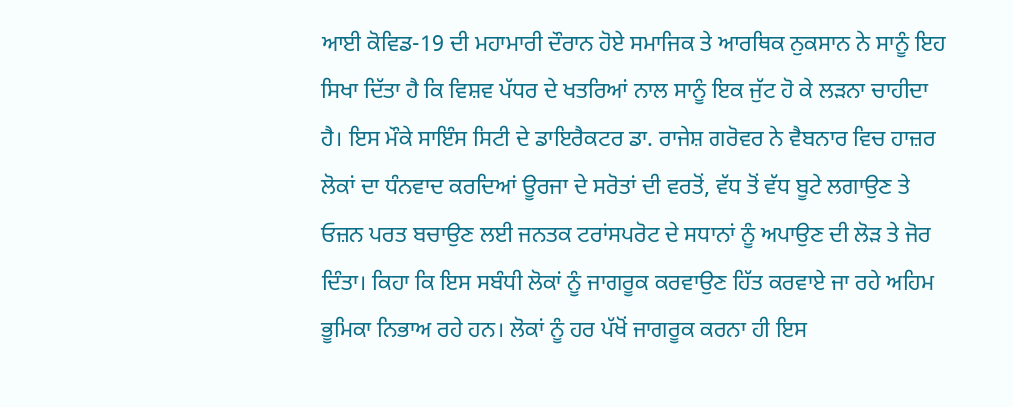ਆਈ ਕੋਵਿਡ-19 ਦੀ ਮਹਾਮਾਰੀ ਦੌਰਾਨ ਹੋਏ ਸਮਾਜਿਕ ਤੇ ਆਰਥਿਕ ਨੁਕਸਾਨ ਨੇ ਸਾਨੂੰ ਇਹ ਸਿਖਾ ਦਿੱਤਾ ਹੈ ਕਿ ਵਿਸ਼ਵ ਪੱਧਰ ਦੇ ਖਤਰਿਆਂ ਨਾਲ ਸਾਨੂੰ ਇਕ ਜੁੱਟ ਹੋ ਕੇ ਲੜਨਾ ਚਾਹੀਦਾ ਹੈ। ਇਸ ਮੌਕੇ ਸਾਇੰਸ ਸਿਟੀ ਦੇ ਡਾਇਰੈਕਟਰ ਡਾ. ਰਾਜੇਸ਼ ਗਰੋਵਰ ਨੇ ਵੈਬਨਾਰ ਵਿਚ ਹਾਜ਼ਰ ਲੋਕਾਂ ਦਾ ਧੰਨਵਾਦ ਕਰਦਿਆਂ ਊਰਜਾ ਦੇ ਸਰੋਤਾਂ ਦੀ ਵਰਤੋਂ, ਵੱਧ ਤੋਂ ਵੱਧ ਬੂਟੇ ਲਗਾਉਣ ਤੇ ਓਜ਼ਨ ਪਰਤ ਬਚਾਉਣ ਲਈ ਜਨਤਕ ਟਰਾਂਸਪਰੋਟ ਦੇ ਸਧਾਨਾਂ ਨੂੰ ਅਪਾਉਣ ਦੀ ਲੋੜ ਤੇ ਜੋਰ ਦਿੰਤਾ। ਕਿਹਾ ਕਿ ਇਸ ਸਬੰਧੀ ਲੋਕਾਂ ਨੂੰ ਜਾਗਰੂਕ ਕਰਵਾਉਣ ਹਿੱਤ ਕਰਵਾਏ ਜਾ ਰਹੇ ਅਹਿਮ ਭੂਮਿਕਾ ਨਿਭਾਅ ਰਹੇ ਹਨ। ਲੋਕਾਂ ਨੂੰ ਹਰ ਪੱਖੋਂ ਜਾਗਰੂਕ ਕਰਨਾ ਹੀ ਇਸ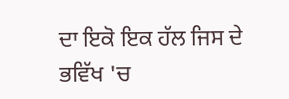ਦਾ ਇਕੋ ਇਕ ਹੱਲ ਜਿਸ ਦੇ ਭਵਿੱਖ 'ਚ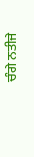ਚੰਗੇ ਨਤੀਜੇ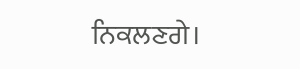ਨਿਕਲਣਗੇ।